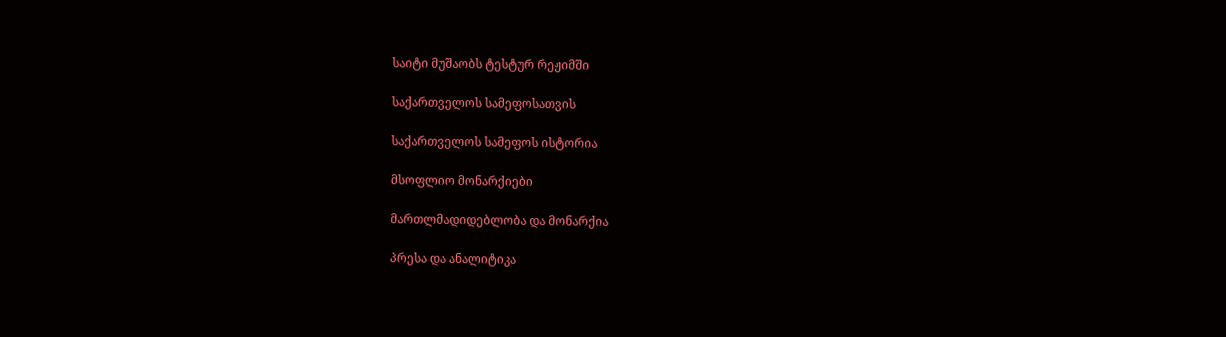საიტი მუშაობს ტესტურ რეჟიმში

საქართველოს სამეფოსათვის

საქართველოს სამეფოს ისტორია

მსოფლიო მონარქიები

მართლმადიდებლობა და მონარქია

პრესა და ანალიტიკა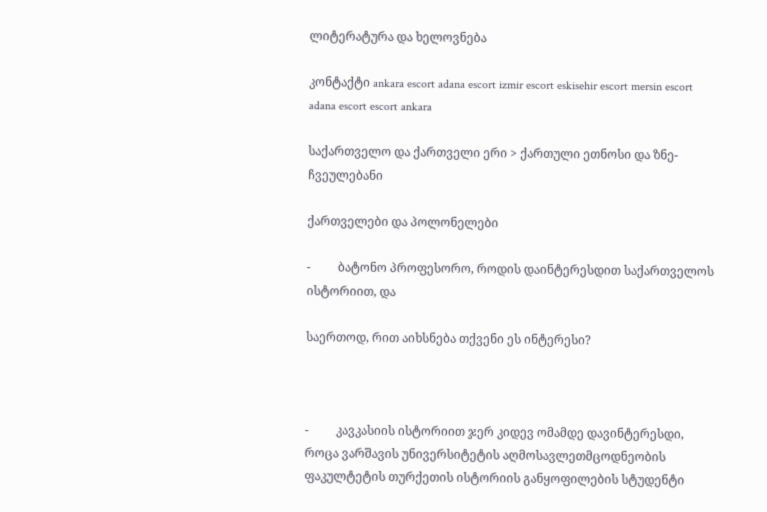ლიტერატურა და ხელოვნება

კონტაქტი ankara escort adana escort izmir escort eskisehir escort mersin escort adana escort escort ankara

საქართველო და ქართველი ერი > ქართული ეთნოსი და ზნე-ჩვეულებანი

ქართველები და პოლონელები

-         ბატონო პროფესორო, როდის დაინტერესდით საქართველოს ისტორიით, და

საერთოდ, რით აიხსნება თქვენი ეს ინტერესი?



-         კავკასიის ისტორიით ჯერ კიდევ ომამდე დავინტერესდი, როცა ვარშავის უნივერსიტეტის აღმოსავლეთმცოდნეობის ფაკულტეტის თურქეთის ისტორიის განყოფილების სტუდენტი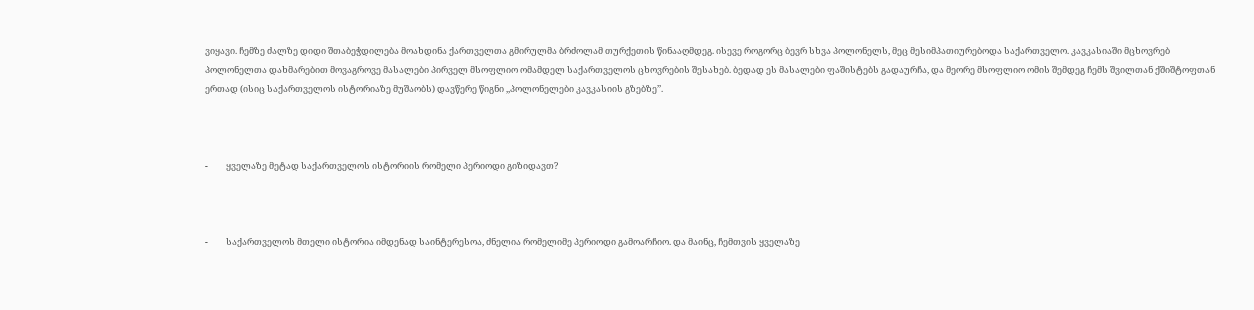ვიყავი. ჩემზე ძალზე დიდი შთაბეჭდილება მოახდინა ქართველთა გმირულმა ბრძოლამ თურქეთის წინააღმდეგ. ისევე როგორც ბევრ სხვა პოლონელს, მეც მესიმპათიურებოდა საქართველო. კავკასიაში მცხოვრებ პოლონელთა დახმარებით მოვაგროვე მასალები პირველ მსოფლიო ომამდელ საქართველოს ცხოვრების შესახებ. ბედად ეს მასალები ფაშისტებს გადაურჩა, და მეორე მსოფლიო ომის შემდეგ ჩემს შვილთან ქშიშტოფთან ერთად (ისიც საქართველოს ისტორიაზე მუშაობს) დავწერე წიგნი ,,პოლონელები კავკასიის გზებზე’’.



-         ყველაზე მეტად საქართველოს ისტორიის რომელი პერიოდი გიზიდავთ?



-         საქართველოს მთელი ისტორია იმდენად საინტერესოა, ძნელია რომელიმე პერიოდი გამოარჩიო. და მაინც, ჩემთვის ყველაზე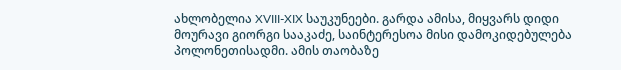ახლობელია XVIII-XIX საუკუნეები. გარდა ამისა, მიყვარს დიდი მოურავი გიორგი სააკაძე, საინტერესოა მისი დამოკიდებულება პოლონეთისადმი. ამის თაობაზე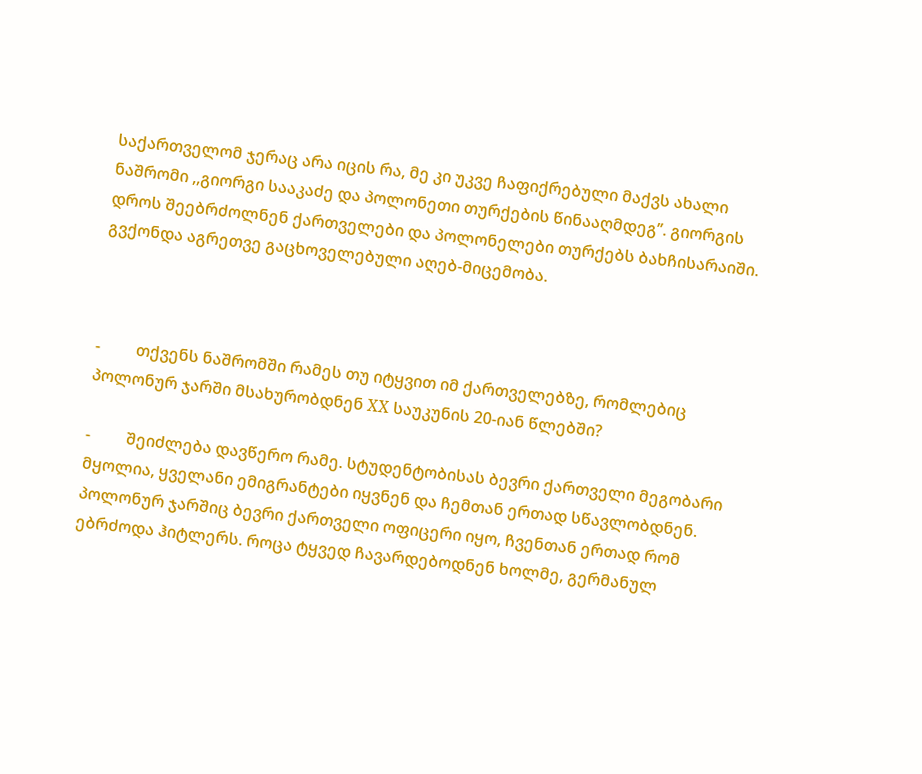საქართველომ ჯერაც არა იცის რა, მე კი უკვე ჩაფიქრებული მაქვს ახალი ნაშრომი ,,გიორგი სააკაძე და პოლონეთი თურქების წინააღმდეგ’’. გიორგის დროს შეებრძოლნენ ქართველები და პოლონელები თურქებს ბახჩისარაიში. გვქონდა აგრეთვე გაცხოველებული აღებ-მიცემობა.



-         თქვენს ნაშრომში რამეს თუ იტყვით იმ ქართველებზე, რომლებიც პოლონურ ჯარში მსახურობდნენ XX საუკუნის 20-იან წლებში?

-         შეიძლება დავწერო რამე. სტუდენტობისას ბევრი ქართველი მეგობარი მყოლია, ყველანი ემიგრანტები იყვნენ და ჩემთან ერთად სწავლობდნენ. პოლონურ ჯარშიც ბევრი ქართველი ოფიცერი იყო, ჩვენთან ერთად რომ ებრძოდა ჰიტლერს. როცა ტყვედ ჩავარდებოდნენ ხოლმე, გერმანულ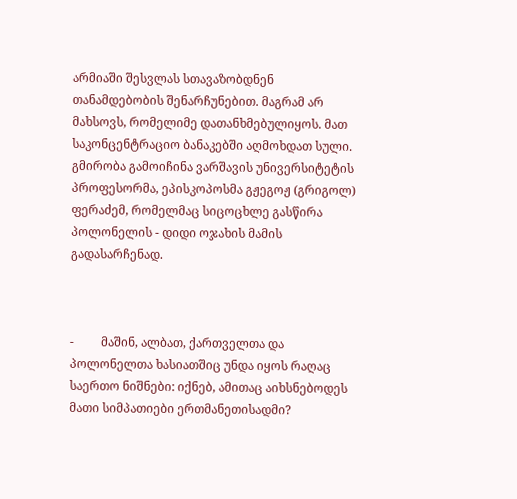არმიაში შესვლას სთავაზობდნენ თანამდებობის შენარჩუნებით. მაგრამ არ მახსოვს, რომელიმე დათანხმებულიყოს. მათ საკონცენტრაციო ბანაკებში აღმოხდათ სული. გმირობა გამოიჩინა ვარშავის უნივერსიტეტის პროფესორმა, ეპისკოპოსმა გჟეგოჟ (გრიგოლ) ფერაძემ, რომელმაც სიცოცხლე გასწირა პოლონელის - დიდი ოჯახის მამის გადასარჩენად.



-         მაშინ, ალბათ, ქართველთა და პოლონელთა ხასიათშიც უნდა იყოს რაღაც საერთო ნიშნები: იქნებ, ამითაც აიხსნებოდეს მათი სიმპათიები ერთმანეთისადმი?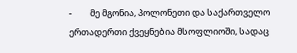-         მე მგონია, პოლონეთი და საქართველო ერთადერთი ქვეყნებია მსოფლიოში, სადაც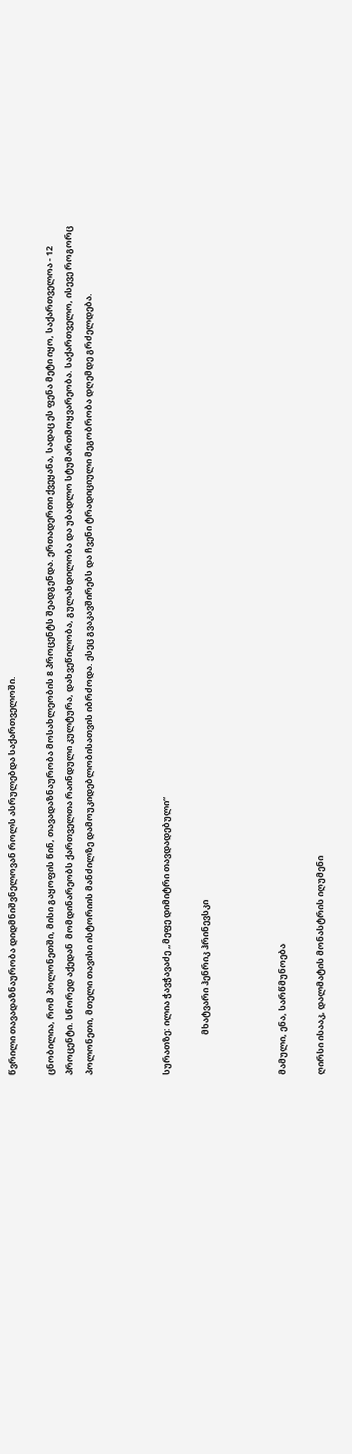წვრილი თავადაზნაურობა დიდმნიშვნელოვან როლს ასრულებდა საქართველოში.

ცნობილია, რომ პოლონეთში, მისი გაყოფის წინ, თავადაზნაურობა მოსახლეობის 8 პროცენტს შეადგენდა. ერთადერთი ქვეყანა, სადაც ეს ფენა მეტი იყო, საქართველოა - 12 პროცენტი. სწორედ აქედან  მომდინარეობს ქართველთა რაინდული კულტურა, დახვეწილობა, გულახდილობა და უბადლო სტუმართმოყვარეობა. საქართველო, ისევე როგორც პოლონეთი, მთელი თავისი ისტორიის მანძილზე დამოუკიდებლობისათვის იბრძოდა. ესეც გვაკავშირებს და ჩვენი ტრადიციული მეგობრობა დღემდე გრძელდება.



სურათზე: ილია ჭავჭავაძე „მეფე დიმიტრი თავდადებული“

                    მხატვარი ჰენრიკ ჰრინევსკი



მამული, ენა, სარწმუნოება

ღირსი ისააკ, დალმატის მონასტრის იღუმენი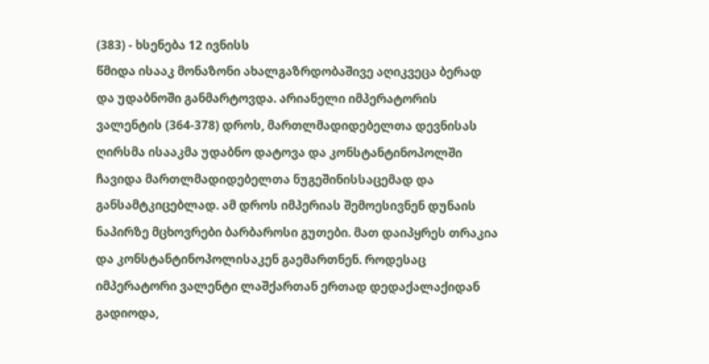(383) - ხსენება 12 ივნისს
წმიდა ისააკ მონაზონი ახალგაზრდობაშივე აღიკვეცა ბერად და უდაბნოში განმარტოვდა. არიანელი იმპერატორის ვალენტის (364-378) დროს, მართლმადიდებელთა დევნისას ღირსმა ისააკმა უდაბნო დატოვა და კონსტანტინოპოლში ჩავიდა მართლმადიდებელთა ნუგეშინისსაცემად და განსამტკიცებლად. ამ დროს იმპერიას შემოესივნენ დუნაის ნაპირზე მცხოვრები ბარბაროსი გუთები. მათ დაიპყრეს თრაკია და კონსტანტინოპოლისაკენ გაემართნენ. როდესაც იმპერატორი ვალენტი ლაშქართან ერთად დედაქალაქიდან გადიოდა,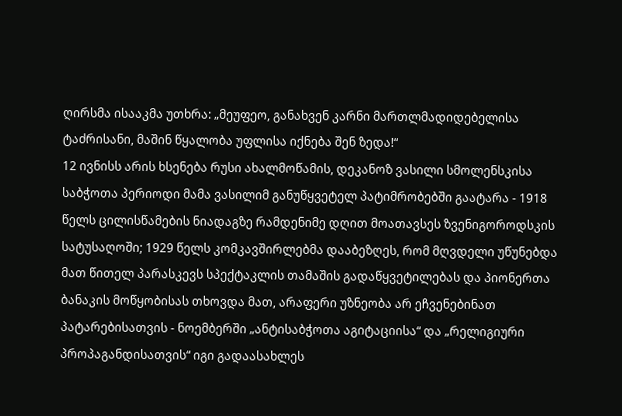ღირსმა ისააკმა უთხრა: „მეუფეო, განახვენ კარნი მართლმადიდებელისა ტაძრისანი, მაშინ წყალობა უფლისა იქნება შენ ზედა!“
12 ივნისს არის ხსენება რუსი ახალმოწამის, დეკანოზ ვასილი სმოლენსკისა
საბჭოთა პერიოდი მამა ვასილიმ განუწყვეტელ პატიმრობებში გაატარა - 1918 წელს ცილისწამების ნიადაგზე რამდენიმე დღით მოათავსეს ზვენიგოროდსკის სატუსაღოში; 1929 წელს კომკავშირლებმა დააბეზღეს, რომ მღვდელი უწუნებდა მათ წითელ პარასკევს სპექტაკლის თამაშის გადაწყვეტილებას და პიონერთა ბანაკის მოწყობისას თხოვდა მათ, არაფერი უზნეობა არ ეჩვენებინათ პატარებისათვის - ნოემბერში „ანტისაბჭოთა აგიტაციისა“ და „რელიგიური პროპაგანდისათვის“ იგი გადაასახლეს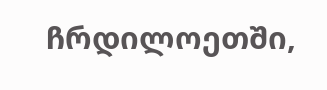ჩრდილოეთში,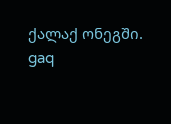ქალაქ ონეგში.
gaq